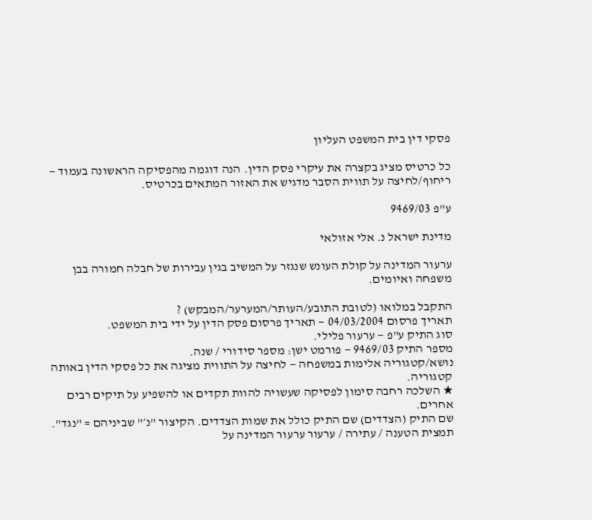פסקי דין בית המשפט העליון

כל כרטיס מציג בקצרה את עיקרי פסק הדין. הנה דוגמה מהפסיקה הראשונה בעמוד — ריחוף/לחיצה על תווית הסבר מדגיש את האזור המתאים בכרטיס.

ע"פ 9469/03

מדינת ישראל נ. אלי אזולאי

ערעור המדינה על קולת העונש שנגזר על המשיב בגין עבירות של חבלה חמורה בבן משפחה ואיומים.

התקבל במלואו (לטובת התובע/העותר/המערער/המבקש) ?
תאריך פרסום 04/03/2004 — תאריך פרסום פסק הדין על ידי בית המשפט.
סוג התיק ע"פ — ערעור פלילי.
מספר התיק 9469/03 — פורמט ישן: מספר סידורי / שנה.
נושא/קטגוריה אלימות במשפחה — לחיצה על התווית מציגה את כל פסקי הדין באותה קטגוריה.
★ השלכה רחבה סימון לפסיקה שעשויה להוות תקדים או להשפיע על תיקים רבים אחרים.
שם התיק (הצדדים) שם התיק כולל את שמות הצדדים. הקיצור "נ׳" שביניהם = "נגד".
תמצית הטענה / עתירה / ערעור ערעור המדינה על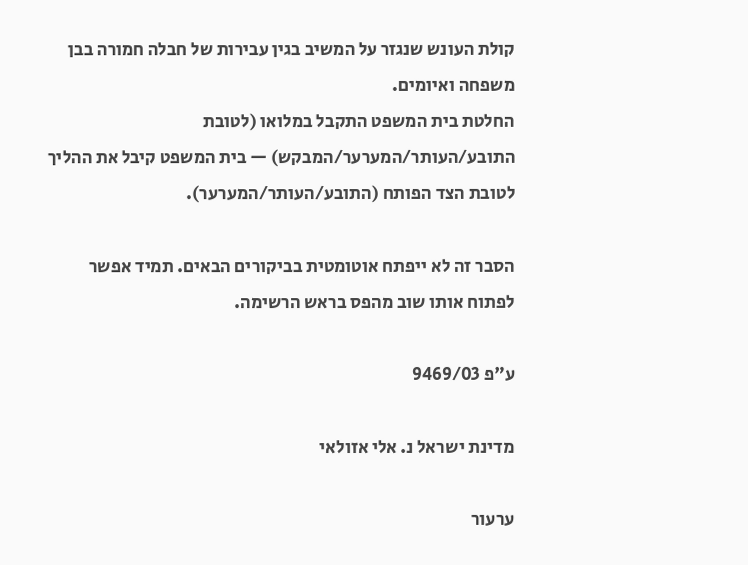קולת העונש שנגזר על המשיב בגין עבירות של חבלה חמורה בבן משפחה ואיומים.
החלטת בית המשפט התקבל במלואו (לטובת התובע/העותר/המערער/המבקש) — בית המשפט קיבל את ההליך לטובת הצד הפותח (התובע/העותר/המערער).

הסבר זה לא ייפתח אוטומטית בביקורים הבאים. תמיד אפשר לפתוח אותו שוב מהפס בראש הרשימה.

ע"פ 9469/03

מדינת ישראל נ. אלי אזולאי

ערעור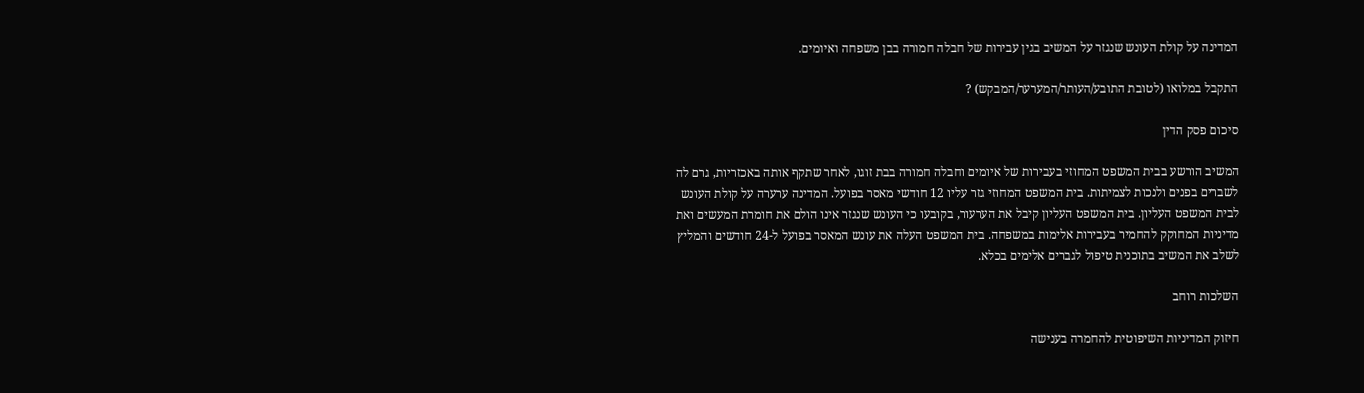המדינה על קולת העונש שנגזר על המשיב בגין עבירות של חבלה חמורה בבן משפחה ואיומים.

התקבל במלואו (לטובת התובע/העותר/המערער/המבקש) ?

סיכום פסק הדין

המשיב הורשע בבית המשפט המחוזי בעבירות של איומים וחבלה חמורה בבת זוגו, לאחר שתקף אותה באכזריות, גרם לה לשברים בפנים ולנכות לצמיתות. בית המשפט המחוזי גזר עליו 12 חודשי מאסר בפועל. המדינה ערערה על קולת העונש לבית המשפט העליון. בית המשפט העליון קיבל את הערעור, בקובעו כי העונש שנגזר אינו הולם את חומרת המעשים ואת מדיניות המחוקק להחמיר בעבירות אלימות במשפחה. בית המשפט העלה את עונש המאסר בפועל ל-24 חודשים והמליץ לשלב את המשיב בתוכנית טיפול לגברים אלימים בכלא.

השלכות רוחב

חיזוק המדיניות השיפוטית להחמרה בענישה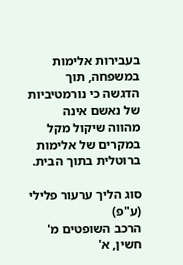בעבירות אלימות במשפחה, תוך הדגשה כי נורמטיביות של נאשם אינה מהווה שיקול מקל במקרים של אלימות ברוטלית בתוך הבית.

סוג הליך ערעור פלילי (ע"פ)
הרכב השופטים מ' חשין, א'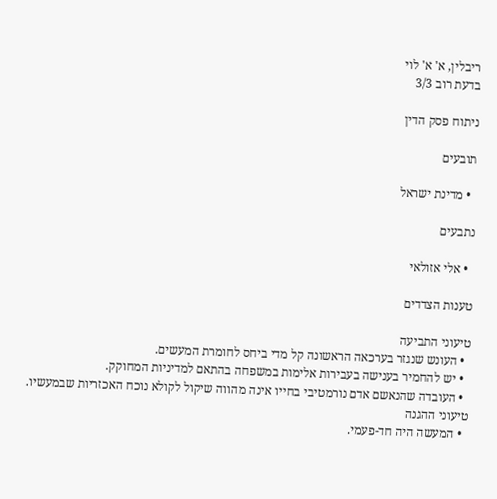ריבלין, א' א' לוי
בדעת רוב 3/3

ניתוח פסק הדין

תובעים

  • מדינת ישראל

נתבעים

  • אלי אזולאי

טענות הצדדים

טיעוני התביעה
  • העונש שנגזר בערכאה הראשונה קל מדי ביחס לחומרת המעשים.
  • יש להחמיר בענישה בעבירות אלימות במשפחה בהתאם למדיניות המחוקק.
  • העובדה שהנאשם אדם נורמטיבי בחייו אינה מהווה שיקול לקולא נוכח האכזריות שבמעשיו.
טיעוני ההגנה
  • המעשה היה חד-פעמי.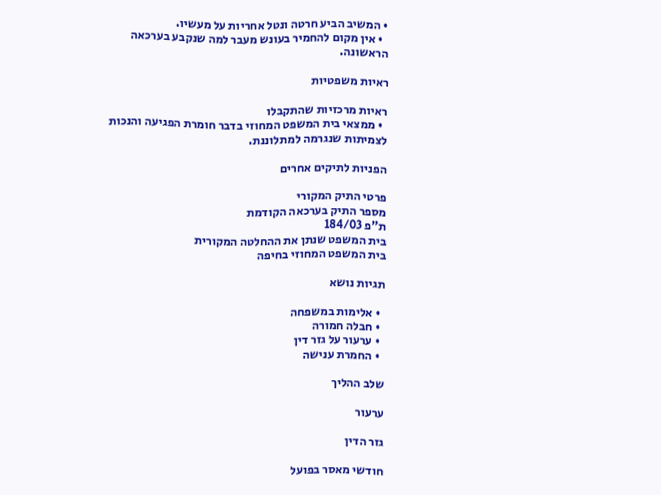• המשיב הביע חרטה ונטל אחריות על מעשיו.
  • אין מקום להחמיר בעונש מעבר למה שנקבע בערכאה הראשונה.

ראיות משפטיות

ראיות מרכזיות שהתקבלו
  • ממצאי בית המשפט המחוזי בדבר חומרת הפגיעה והנכות לצמיתות שנגרמה למתלוננת.

הפניות לתיקים אחרים

פרטי התיק המקורי
מספר התיק בערכאה הקודמת
ת"פ 184/03
בית המשפט שנתן את ההחלטה המקורית
בית המשפט המחוזי בחיפה

תגיות נושא

  • אלימות במשפחה
  • חבלה חמורה
  • ערעור על גזר דין
  • החמרת ענישה

שלב ההליך

ערעור

גזר הדין

חודשי מאסר בפועל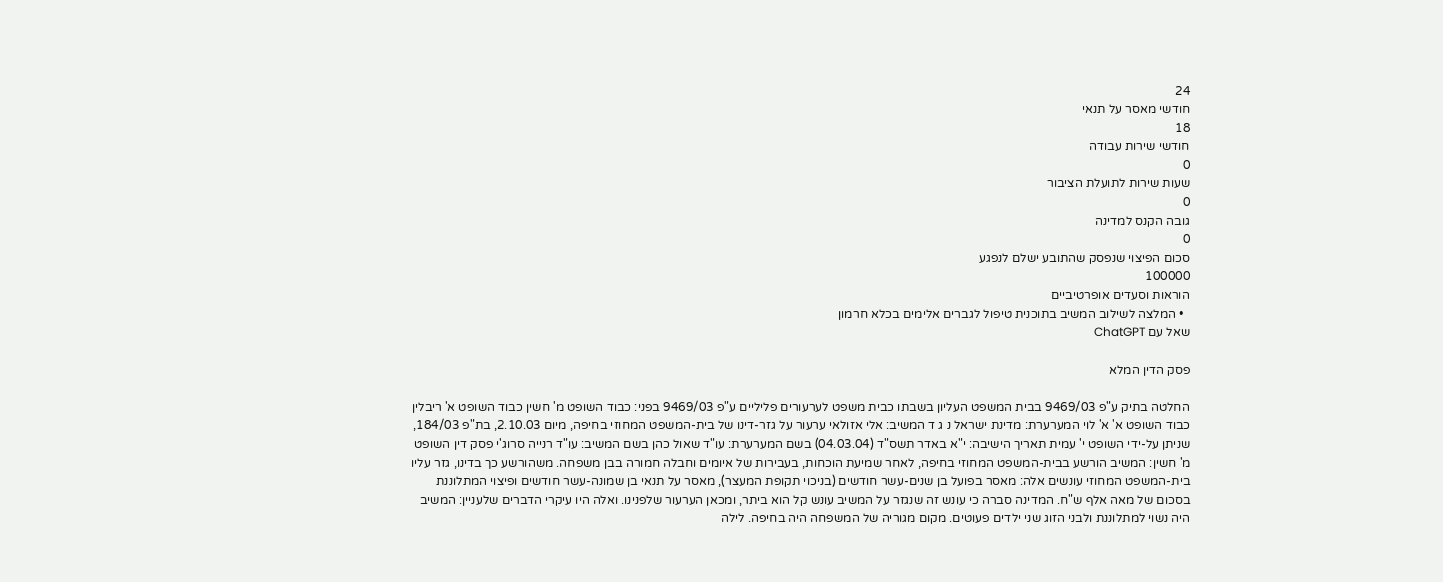24
חודשי מאסר על תנאי
18
חודשי שירות עבודה
0
שעות שירות לתועלת הציבור
0
גובה הקנס למדינה
0
סכום הפיצוי שנפסק שהתובע ישלם לנפגע
100000
הוראות וסעדים אופרטיביים
  • המלצה לשילוב המשיב בתוכנית טיפול לגברים אלימים בכלא חרמון
שאל עם ChatGPT

פסק הדין המלא

החלטה בתיק ע"פ 9469/03 בבית המשפט העליון בשבתו כבית משפט לערעורים פליליים ע"פ 9469/03 בפני: כבוד השופט מ' חשין כבוד השופט א' ריבלין כבוד השופט א' א' לוי המערערת: מדינת ישראל נ ג ד המשיב: אלי אזולאי ערעור על גזר-דינו של בית-המשפט המחוזי בחיפה, מיום 2.10.03, בת"פ 184/03, שניתן על-ידי השופט י' עמית תאריך הישיבה: י"א באדר תשס"ד (04.03.04) בשם המערערת: עו"ד שאול כהן בשם המשיב: עו"ד רנייה סרוג'י פסק דין השופט מ' חשין: המשיב הורשע בבית-המשפט המחוזי בחיפה, לאחר שמיעת הוכחות, בעבירות של איומים וחבלה חמורה בבן משפחה. משהורשע כך בדינו, גזר עליו בית-המשפט המחוזי עונשים אלה: מאסר בפועל בן שנים-עשר חודשים (בניכוי תקופת המעצר), מאסר על תנאי בן שמונה-עשר חודשים ופיצוי המתלוננת בסכום של מאה אלף ש"ח. המדינה סברה כי עונש זה שנגזר על המשיב עונש קל הוא ביתר, ומכאן הערעור שלפנינו. ואלה היו עיקרי הדברים שלעניין: המשיב היה נשוי למתלוננת ולבני הזוג שני ילדים פעוטים. מקום מגוריה של המשפחה היה בחיפה. לילה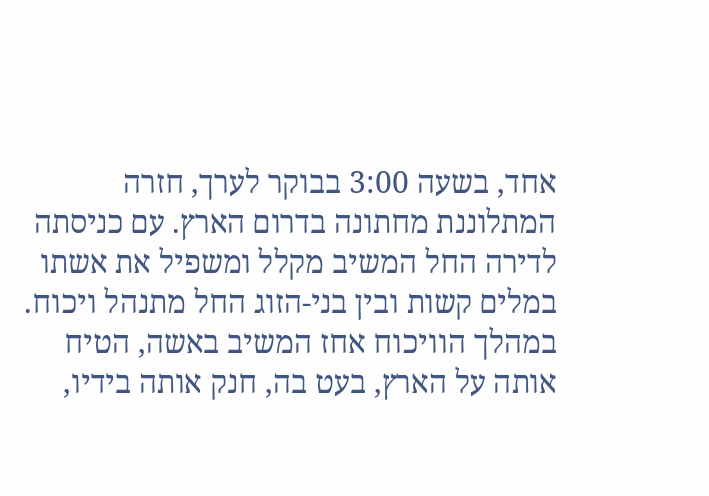אחד, בשעה 3:00 בבוקר לערך, חזרה המתלוננת מחתונה בדרום הארץ. עם כניסתה לדירה החל המשיב מקלל ומשפיל את אשתו במלים קשות ובין בני-הזוג החל מתנהל ויכוח. במהלך הוויכוח אחז המשיב באשה, הטיח אותה על הארץ, בעט בה, חנק אותה בידיו,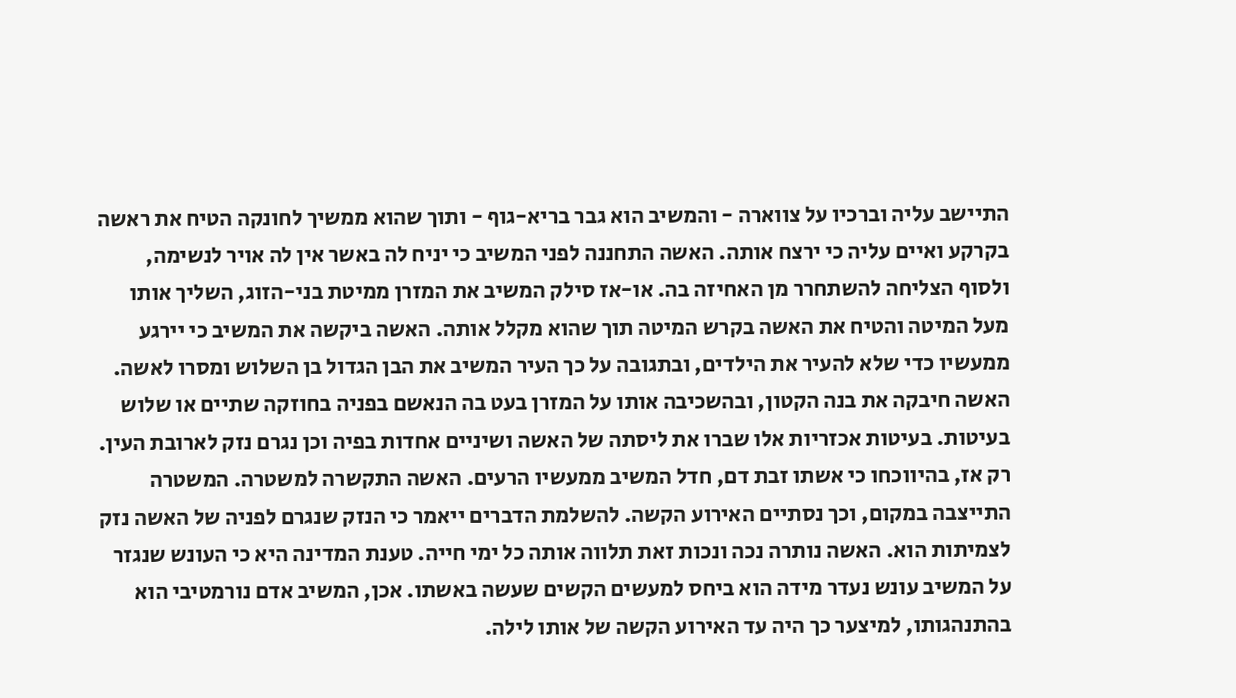התיישב עליה וברכיו על צווארה - והמשיב הוא גבר בריא-גוף - ותוך שהוא ממשיך לחונקה הטיח את ראשה בקרקע ואיים עליה כי ירצח אותה. האשה התחננה לפני המשיב כי יניח לה באשר אין לה אויר לנשימה, ולסוף הצליחה להשתחרר מן האחיזה בה. או-אז סילק המשיב את המזרן ממיטת בני-הזוג, השליך אותו מעל המיטה והטיח את האשה בקרש המיטה תוך שהוא מקלל אותה. האשה ביקשה את המשיב כי יירגע ממעשיו כדי שלא להעיר את הילדים, ובתגובה על כך העיר המשיב את הבן הגדול בן השלוש ומסרו לאשה. האשה חיבקה את בנה הקטון, ובהשכיבה אותו על המזרן בעט בה הנאשם בפניה בחוזקה שתיים או שלוש בעיטות. בעיטות אכזריות אלו שברו את ליסתה של האשה ושיניים אחדות בפיה וכן נגרם נזק לארובת העין. רק אז, בהיווכחו כי אשתו זבת דם, חדל המשיב ממעשיו הרעים. האשה התקשרה למשטרה. המשטרה התייצבה במקום, וכך נסתיים האירוע הקשה. להשלמת הדברים ייאמר כי הנזק שנגרם לפניה של האשה נזק לצמיתות הוא. האשה נותרה נכה ונכות זאת תלווה אותה כל ימי חייה. טענת המדינה היא כי העונש שנגזר על המשיב עונש נעדר מידה הוא ביחס למעשים הקשים שעשה באשתו. אכן, המשיב אדם נורמטיבי הוא בהתנהגותו, למיצער כך היה עד האירוע הקשה של אותו לילה.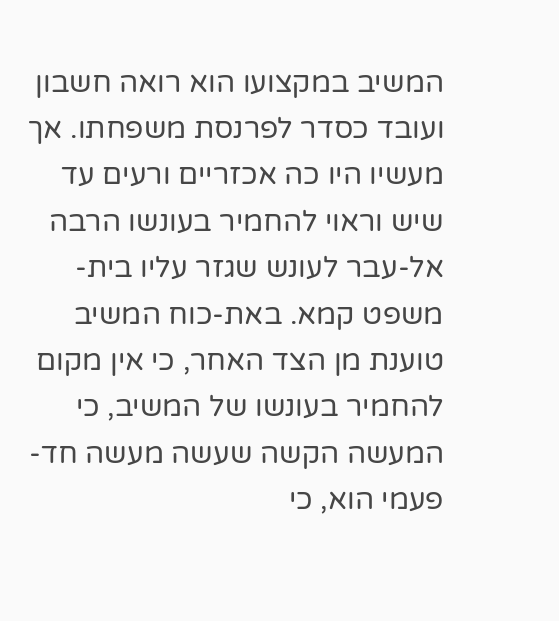המשיב במקצועו הוא רואה חשבון ועובד כסדר לפרנסת משפחתו. אך מעשיו היו כה אכזריים ורעים עד שיש וראוי להחמיר בעונשו הרבה אל-עבר לעונש שגזר עליו בית-משפט קמא. באת-כוח המשיב טוענת מן הצד האחר, כי אין מקום להחמיר בעונשו של המשיב, כי המעשה הקשה שעשה מעשה חד-פעמי הוא, כי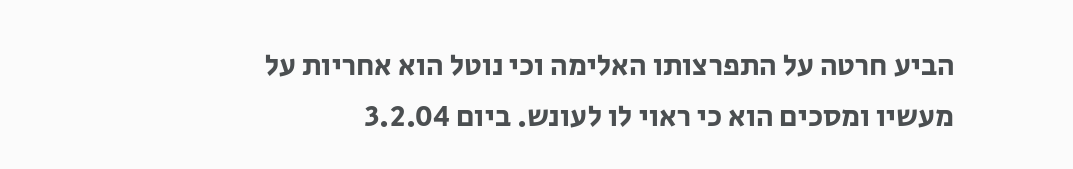הביע חרטה על התפרצותו האלימה וכי נוטל הוא אחריות על מעשיו ומסכים הוא כי ראוי לו לעונש. ביום 3.2.04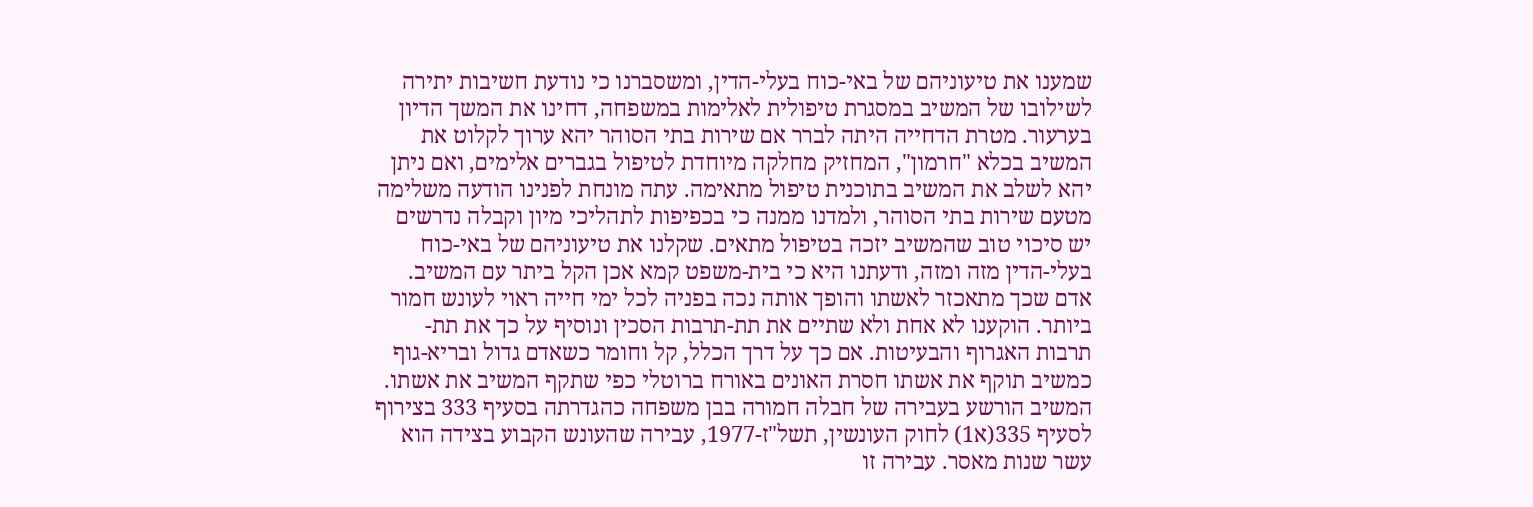שמענו את טיעוניהם של באי-כוח בעלי-הדין, ומשסברנו כי נודעת חשיבות יתירה לשילובו של המשיב במסגרת טיפולית לאלימות במשפחה, דחינו את המשך הדיון בערעור. מטרת הדחייה היתה לברר אם שירות בתי הסוהר יהא ערוך לקלוט את המשיב בכלא "חרמון", המחזיק מחלקה מיוחדת לטיפול בגברים אלימים, ואם ניתן יהא לשלב את המשיב בתוכנית טיפול מתאימה. עתה מונחת לפנינו הודעה משלימה מטעם שירות בתי הסוהר, ולמדנו ממנה כי בכפיפות לתהליכי מיון וקבלה נדרשים יש סיכוי טוב שהמשיב יזכה בטיפול מתאים. שקלנו את טיעוניהם של באי-כוח בעלי-הדין מזה ומזה, ודעתנו היא כי בית-משפט קמא אכן הקל ביתר עם המשיב. אדם שכך מתאכזר לאשתו והופך אותה נכה בפניה לכל ימי חייה ראוי לעונש חמור ביותר. הוקענו לא אחת ולא שתיים את תת-תרבות הסכין ונוסיף על כך את תת-תרבות האגרוף והבעיטות. אם כך על דרך הכלל, קל וחומר כשאדם גדול ובריא-גוף כמשיב תוקף את אשתו חסרת האונים באורח ברוטלי כפי שתקף המשיב את אשתו. המשיב הורשע בעבירה של חבלה חמורה בבן משפחה כהגדרתה בסעיף 333 בצירוף לסעיף 335(א1) לחוק העונשין, תשל"ז-1977, עבירה שהעונש הקבוע בצידה הוא עשר שנות מאסר. עבירה זו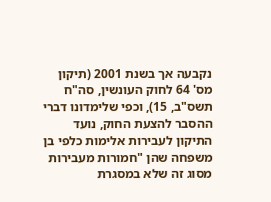נקבעה אך בשנת 2001 (תיקון מס' 64 לחוק העונשין, סה"ח תשס"ב, 15), וכפי שלימדונו דברי ההסבר להצעת החוק, נועד התיקון לעבירות אלימות כלפי בן משפחה שהן "חמורות מעבירות מסוג זה שלא במסגרת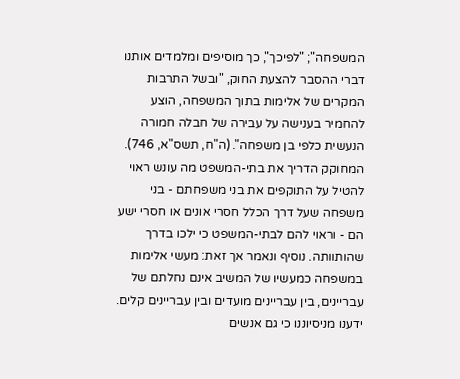המשפחה"; "לפיכך", כך מוסיפים ומלמדים אותנו דברי ההסבר להצעת החוק, "ובשל התרבות המקרים של אלימות בתוך המשפחה, הוצע להחמיר בענישה על עבירה של חבלה חמורה הנעשית כלפי בן משפחה". (ה"ח, תשס"א, 746). המחוקק הדריך את בתי-המשפט מה עונש ראוי להטיל על התוקפים את בני משפחתם - בני משפחה שעל דרך הכלל חסרי אונים או חסרי ישע הם - וראוי להם לבתי-המשפט כי ילכו בדרך שהותוותה. נוסיף ונאמר אך זאת: מעשי אלימות במשפחה כמעשיו של המשיב אינם נחלתם של עבריינים, בין עבריינים מועדים ובין עבריינים קלים. ידענו מניסיוננו כי גם אנשים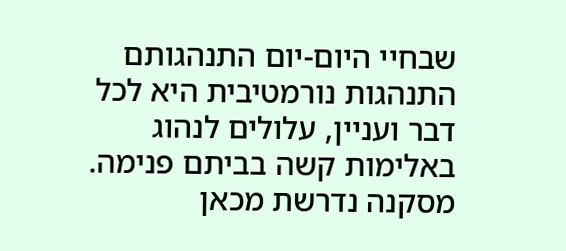שבחיי היום-יום התנהגותם התנהגות נורמטיבית היא לכל דבר ועניין, עלולים לנהוג באלימות קשה בביתם פנימה. מסקנה נדרשת מכאן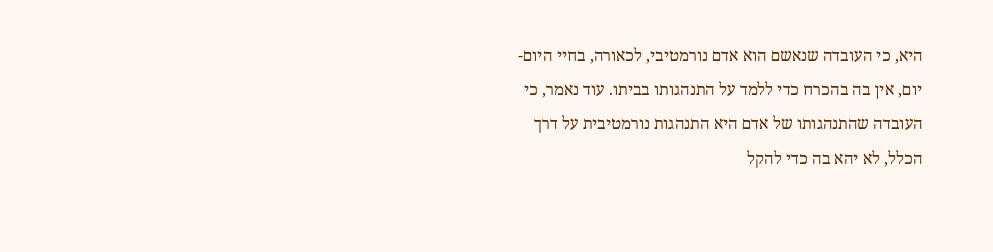היא, כי העובדה שנאשם הוא אדם נורמטיבי, לכאורה, בחיי היום-יום, אין בה בהכרח כדי ללמד על התנהגותו בביתו. עוד נאמר, כי העובדה שהתנהגותו של אדם היא התנהגות נורמטיבית על דרך הכלל, לא יהא בה כדי להקל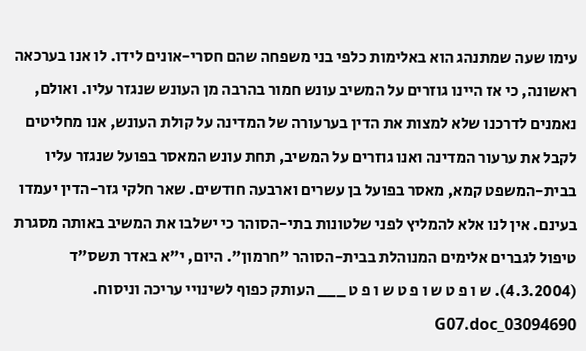עימו שעה שמתנהג הוא באלימות כלפי בני משפחה שהם חסרי-אונים לידו. לו אנו בערכאה ראשונה, כי אז היינו גוזרים על המשיב עונש חמור בהרבה מן העונש שנגזר עליו. ואולם, נאמנים לדרכנו שלא למצות את הדין בערעורה של המדינה על קולת העונש, אנו מחליטים לקבל את ערעור המדינה ואנו גוזרים על המשיב, תחת עונש המאסר בפועל שנגזר עליו בבית-המשפט קמא, מאסר בפועל בן עשרים וארבעה חודשים. שאר חלקי גזר-הדין יעמדו בעינם. אין לנו אלא להמליץ לפני שלטונות בתי-הסוהר כי ישלבו את המשיב באותה מסגרת טיפול לגברים אלימים המנוהלת בבית-הסוהר "חרמון". היום, י"א באדר תשס"ד (4.3.2004). ש ו פ ט ש ו פ ט ש ו פ ט ___ העותק כפוף לשינויי עריכה וניסוח. 03094690_G07.doc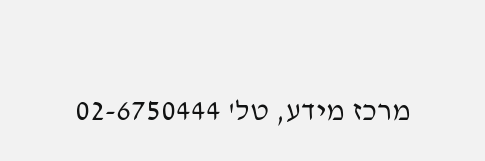מרכז מידע, טל' 02-6750444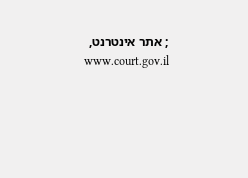; אתר אינטרנט, www.court.gov.il